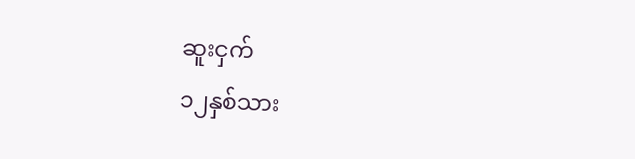ဆူးငှက်
၁၂နှစ်သား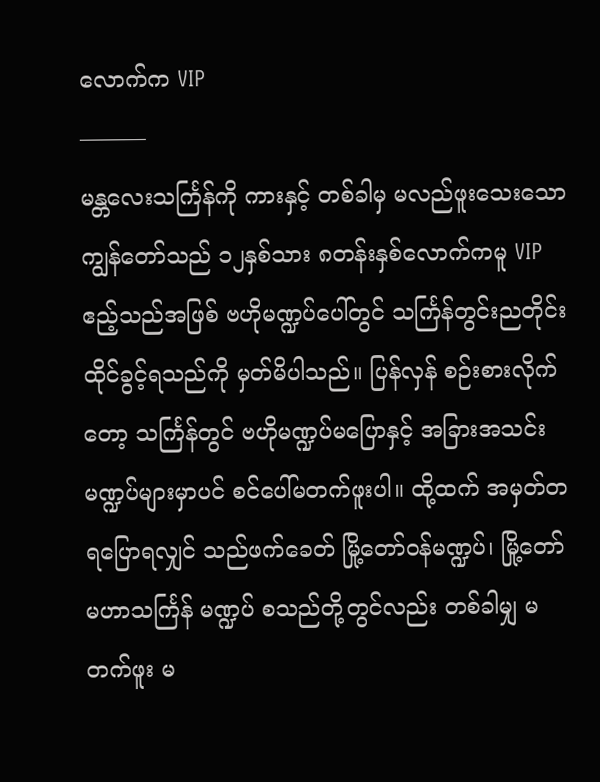လောက်က VIP
———
မန္တလေးသင်္ကြန်ကို ကားနှင့် တစ်ခါမှ မလည်ဖူးသေးသော ကျွန်တော်သည် ၁၂နှစ်သား ၈တန်းနှစ်လောက်ကမူ VIP ဧည့်သည်အဖြစ် ဗဟိုမဏ္ဍပ်ပေါ်တွင် သင်္ကြန်တွင်းညတိုင်း ထိုင်ခွင့်ရသည်ကို မှတ်မိပါသည်။ ပြန်လှန် စဉ်းစားလိုက်တော့ သင်္ကြန်တွင် ဗဟိုမဏ္ဍပ်မပြောနှင့် အခြားအသင်းမဏ္ဍပ်များမှာပင် စင်ပေါ်မတက်ဖူးပါ။ ထို့ထက် အမှတ်တရပြောရလျှင် သည်ဖက်ခေတ် မြို့တော်ဝန်မဏ္ဍပ်၊ မြို့တော် မဟာသင်္ကြန် မဏ္ဍပ် စသည်တို့တွင်လည်း တစ်ခါမျှ မတက်ဖူး မ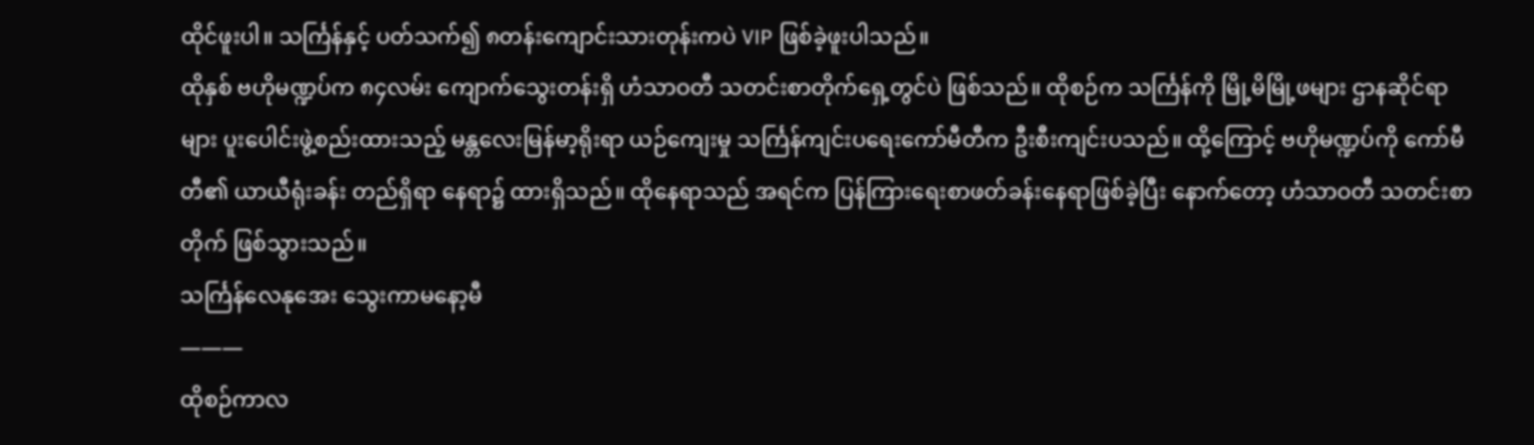ထိုင်ဖူးပါ။ သင်္ကြန်နှင့် ပတ်သက်၍ ၈တန်းကျောင်းသားတုန်းကပဲ VIP ဖြစ်ခဲ့ဖူးပါသည်။
ထိုနှစ် ဗဟိုမဏ္ဍပ်က ၈၄လမ်း ကျောက်သွေးတန်းရှိ ဟံသာဝတီ သတင်းစာတိုက်ရှေ့တွင်ပဲ ဖြစ်သည်။ ထိုစဉ်က သင်္ကြန်ကို မြို့မိမြို့ဖများ ဌာနဆိုင်ရာများ ပူးပေါင်းဖွဲ့စည်းထားသည့် မန္တလေးမြန်မာ့ရိုးရာ ယဉ်ကျေးမှု သင်္ကြန်ကျင်းပရေးကော်မီတီက ဦးစီးကျင်းပသည်။ ထို့ကြောင့် ဗဟိုမဏ္ဍပ်ကို ကော်မီတီ၏ ယာယီရုံးခန်း တည်ရှိရာ နေရာ၌ ထားရှိသည်။ ထိုနေရာသည် အရင်က ပြန်ကြားရေးစာဖတ်ခန်းနေရာဖြစ်ခဲ့ပြီး နောက်တော့ ဟံသာဝတီ သတင်းစာတိုက် ဖြစ်သွားသည်။
သင်္ကြန်လေနုအေး သွေးကာမနော့မီ
———
ထိုစဉ်ကာလ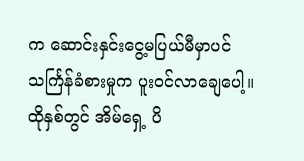က ဆောင်းနှင်းငွေ့မပြယ်မီမှာပင် သင်္ကြန်ခံစားမှုက ပူးဝင်လာချေပေါ့။
ထိုနှစ်တွင် အိမ်ရှေ့ ပိ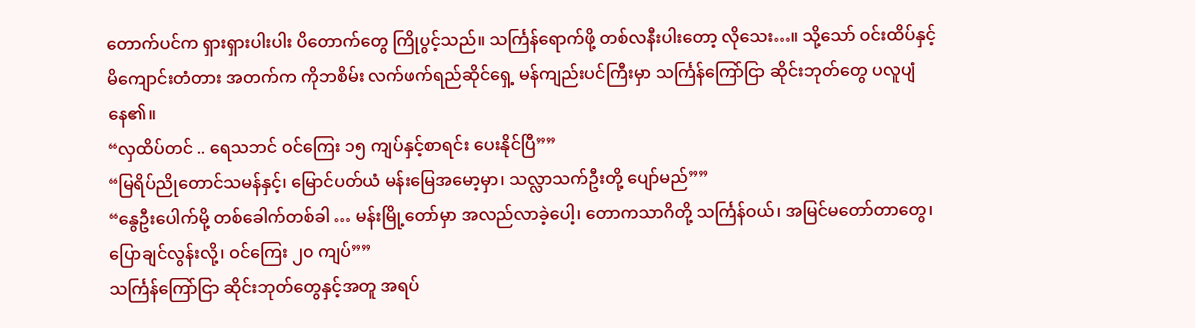တောက်ပင်က ရှားရှားပါးပါး ပိတောက်တွေ ကြိုပွင့်သည်။ သင်္ကြန်ရောက်ဖို့ တစ်လနီးပါးတော့ လိုသေး…။ သို့သော် ဝင်းထိပ်နှင့် မိကျောင်းတံတား အတက်က ကိုဘစိမ်း လက်ဖက်ရည်ဆိုင်ရှေ့ မန်ကျည်းပင်ကြီးမှာ သင်္ကြန်ကြော်ငြာ ဆိုင်းဘုတ်တွေ ပလူပျံနေ၏။
“လှထိပ်တင် .. ရေသဘင် ဝင်ကြေး ၁၅ ကျပ်နှင့်စာရင်း ပေးနိုင်ပြီ””
“မြရိပ်ညိုတောင်သမန်နှင့်၊ မြောင်ပတ်ယံ မန်းမြေအမော့မှာ၊ သလ္လာသက်ဦးတို့ ပျော်မည်””
“နွေဦးပေါက်မို့ တစ်ခေါက်တစ်ခါ … မန်းမြို့တော်မှာ အလည်လာခဲ့ပေါ့၊ တောကသာဂိတို့ သင်္ကြန်ဝယ်၊ အမြင်မတော်တာတွေ၊ ပြောချင်လွန်းလို့၊ ဝင်ကြေး ၂၀ ကျပ်””
သင်္ကြန်ကြော်ငြာ ဆိုင်းဘုတ်တွေနှင့်အတူ အရပ်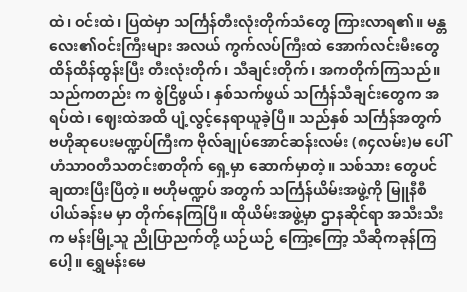ထဲ၊ ဝင်းထဲ၊ ပြထဲမှာ သင်္ကြန်တီးလုံးတိုက်သံတွေ ကြားလာရ၏။ မန္တလေး၏ဝင်းကြီးများ အလယ် ကွက်လပ်ကြီးထဲ အောက်လင်းမီးတွေ ထိန်ထိန်ထွန်းပြီး တီးလုံးတိုက်၊ သီချင်းတိုက်၊ အကတိုက်ကြသည်။ သည်ကတည်း က စွဲငြိဖွယ်၊ နှစ်သက်ဖွယ် သင်္ကြန်သီချင်းတွေက အရပ်ထဲ၊ ဈေးထဲအထိ ပျံ့လွင့်နေရာယူခဲ့ပြီ။ သည်နှစ် သင်္ကြန်အတွက် ဗဟိုဆုပေးမဏ္ဍပ်ကြီးက ဗိုလ်ချုပ်အောင်ဆန်းလမ်း (၈၄လမ်း)မ ပေါ် ဟံသာဝတီသတင်းစာတိုက် ရှေ့မှာ ဆောက်မှာတဲ့။ သစ်သား တွေပင် ချထားပြီးပြီတဲ့။ ဗဟိုမဏ္ဍပ် အတွက် သင်္ကြန်ယိမ်းအဖွဲ့ကို မြူနီစီပါယ်ခန်းမ မှာ တိုက်နေကြပြီ။ ထိုယိမ်းအဖွဲ့မှာ ဌာနဆိုင်ရာ အသီးသီးက မန်းမြို့သူ ညိုပြာညက်တို့ ယဉ်ယဉ် ကြော့ကြော့ သီဆိုကခုန်ကြပေါ့။ ရွှေမန်းမေ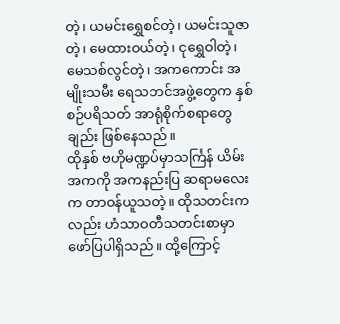တဲ့၊ ယမင်းရွှေစင်တဲ့၊ ယမင်းသူဇာတဲ့၊ မေထားဝယ်တဲ့၊ ငုရွှေဝါတဲ့၊ မေသစ်လွင်တဲ့၊ အကကောင်း အမျိုးသမီး ရေသဘင်အဖွဲ့တွေက နှစ်စဉ်ပရိသတ် အာရုံစိုက်စရာတွေချည်း ဖြစ်နေသည်။
ထိုနှစ် ဗဟိုမဏ္ဍပ်မှာသင်္ကြန် ယိမ်းအကကို အကနည်းပြ ဆရာမလေးက တာဝန်ယူသတဲ့။ ထိုသတင်းကလည်း ဟံသာဝတီသတင်းစာမှာ ဖော်ပြပါရှိသည်။ ထို့ကြောင့်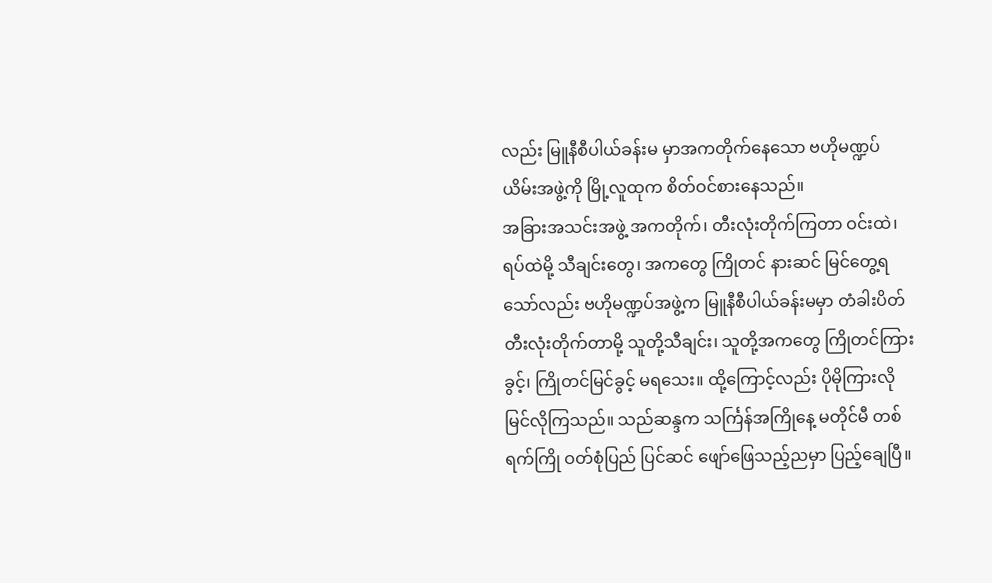လည်း မြူနီစီပါယ်ခန်းမ မှာအကတိုက်နေသော ဗဟိုမဏ္ဍပ်ယိမ်းအဖွဲ့ကို မြို့လူထုက စိတ်ဝင်စားနေသည်။
အခြားအသင်းအဖွဲ့ အကတိုက်၊ တီးလုံးတိုက်ကြတာ ဝင်းထဲ၊ ရပ်ထဲမို့ သီချင်းတွေ၊ အကတွေ ကြိုတင် နားဆင် မြင်တွေ့ရသော်လည်း ဗဟိုမဏ္ဍပ်အဖွဲ့က မြူနီစီပါယ်ခန်းမမှာ တံခါးပိတ် တီးလုံးတိုက်တာမို့ သူတို့သီချင်း၊ သူတို့အကတွေ ကြိုတင်ကြားခွင့်၊ ကြိုတင်မြင်ခွင့် မရသေး။ ထို့ကြောင့်လည်း ပိုမိုကြားလို မြင်လိုကြသည်။ သည်ဆန္ဒက သင်္ကြန်အကြိုနေ့ မတိုင်မီ တစ်ရက်ကြို ဝတ်စုံပြည် ပြင်ဆင် ဖျော်ဖြေသည့်ညမှာ ပြည့်ချေပြီ။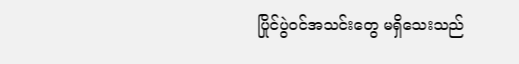ပြိုင်ပွဲဝင်အသင်းတွေ မရှိသေးသည်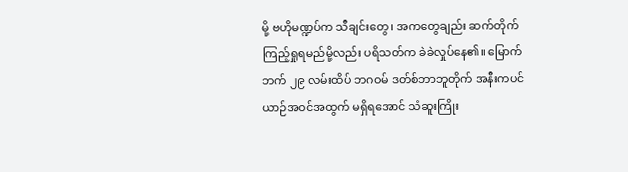မို့ ဗဟိုမဏ္ဍပ်က သီချင်းတွေ၊ အကတွေချည်း ဆက်တိုက် ကြည့်ရှုရမည်မို့လည်း ပရိသတ်က ခဲခဲလှုပ်နေ၏။ မြောက်ဘက် ၂၉ လမ်းထိပ် ဘဂဝမ် ဒတ်စ်ဘာဘူတိုက် အနီးကပင် ယာဉ်အဝင်အထွက် မရှိရအောင် သံဆူးကြိုး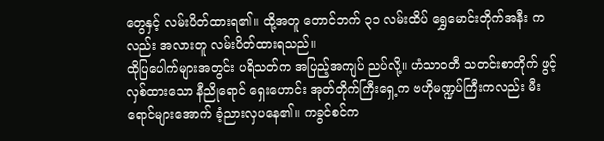တွေနှင့် လမ်းပိတ်ထားရ၏။ ထို့အတူ တောင်ဘက် ၃၁ လမ်းထိပ် ရွှေမောင်းတိုက်အနီး ကလည်း အလားတူ လမ်းပိတ်ထားရသည်။
ထိုပြပေါက်များအတွင်း ပရိသတ်က အပြည့်အကျပ် ညပ်လို့။ ဟံသာဝတီ သတင်းစာတိုက် ဖွင့်လှစ်ထားသော နီညိုရောင် ရှေးဟောင်း အုတ်တိုက်ကြီးရှေ့က ဗဟိုမဏ္ဍပ်ကြီးကလည်း မီးရောင်များအောက် ခံ့ညားလှပနေ၏။ ကခွင်စင်က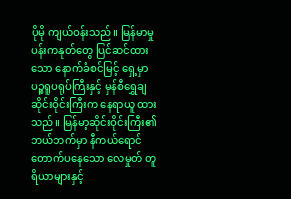ပိုမို ကျယ်ဝန်းသည်။ မြန်မာမှု ပန်းကနုတ်တွေ ပြင်ဆင်ထားသော နောက်ခံစင်မြင့် ရှေ့မှာ ပဉ္စရူပရုပ်ကြီးနှင့် မှန်စီရွှေချ ဆိုင်းဝိုင်းကြီးက နေရာယူ ထားသည်။ မြန်မာ့ဆိုင်းဝိုင်းကြီး၏ ဘယ်ဘက်မှာ နီကယ်ရောင် တောက်ပနေသော လေမှုတ် တူရိယာများနှင့်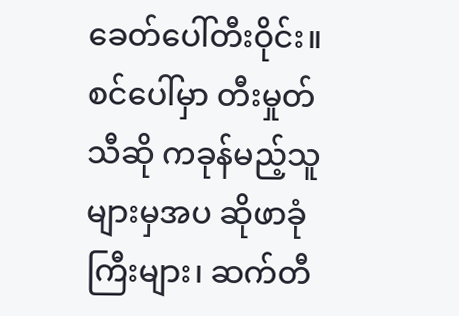ခေတ်ပေါ်တီးဝိုင်း။
စင်ပေါ်မှာ တီးမှုတ် သီဆို ကခုန်မည့်သူများမှအပ ဆိုဖာခုံကြီးများ၊ ဆက်တီ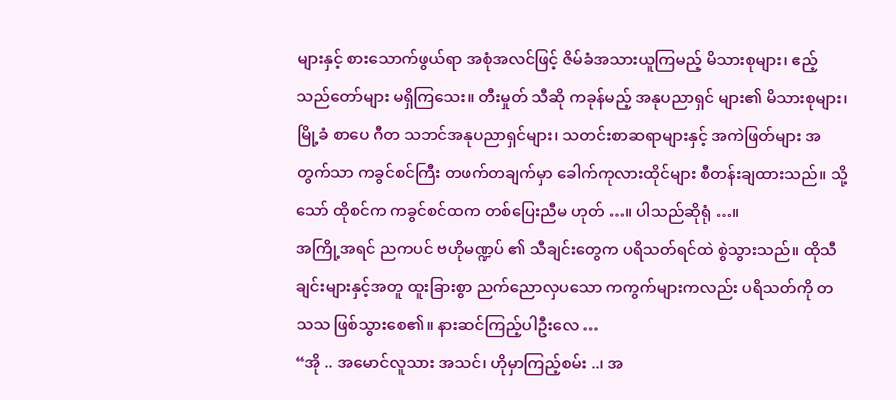များနှင့် စားသောက်ဖွယ်ရာ အစုံအလင်ဖြင့် ဇိမ်ခံအသားယူကြမည့် မိသားစုများ၊ ဧည့်သည်တော်များ မရှိကြသေး။ တီးမှုတ် သီဆို ကခုန်မည့် အနုပညာရှင် များ၏ မိသားစုများ၊ မြို့ခံ စာပေ ဂီတ သဘင်အနုပညာရှင်များ၊ သတင်းစာဆရာများနှင့် အကဲဖြတ်များ အတွက်သာ ကခွင်စင်ကြီး တဖက်တချက်မှာ ခေါက်ကုလားထိုင်များ စီတန်းချထားသည်။ သို့သော် ထိုစင်က ကခွင်စင်ထက တစ်ပြေးညီမ ဟုတ် …။ ပါသည်ဆိုရုံ …။
အကြို့အရင် ညကပင် ဗဟိုမဏ္ဍပ် ၏ သီချင်းတွေက ပရိသတ်ရင်ထဲ စွဲသွားသည်။ ထိုသီချင်းများနှင့်အတူ ထူးခြားစွာ ညက်ညောလှပသော ကကွက်များကလည်း ပရိသတ်ကို တသသ ဖြစ်သွားစေ၏။ နားဆင်ကြည့်ပါဦးလေ …
“အို .. အမောင်လူသား အသင်၊ ဟိုမှာကြည့်စမ်း ..၊ အ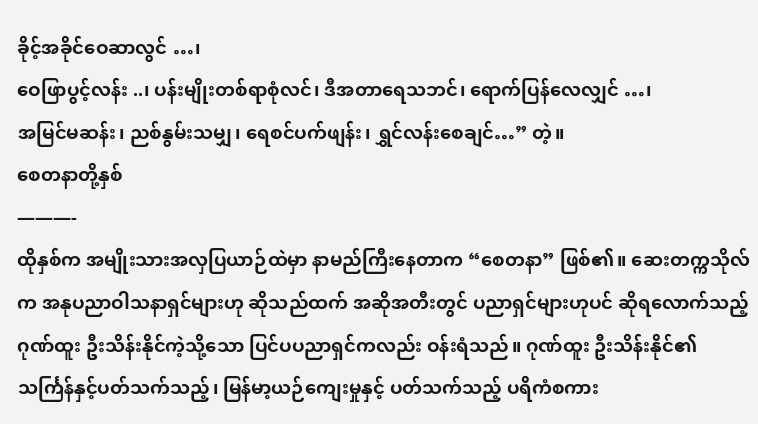ခိုင့်အခိုင်ဝေဆာလွင် …၊
ဝေဖြာပွင့်လန်း ..၊ ပန်းမျိုးတစ်ရာစုံလင်၊ ဒီအတာရေသဘင်၊ ရောက်ပြန်လေလျှင် …၊
အမြင်မဆန်း၊ ညစ်နွမ်းသမျှ၊ ရေစင်ပက်ဖျန်း၊ ရွှင်လန်းစေချင်…” တဲ့။
စေတနာတို့နှစ်
———-
ထိုနှစ်က အမျိုးသားအလှပြယာဉ်ထဲမှာ နာမည်ကြီးနေတာက “စေတနာ” ဖြစ်၏။ ဆေးတက္ကသိုလ်က အနုပညာဝါသနာရှင်များဟု ဆိုသည်ထက် အဆိုအတီးတွင် ပညာရှင်များဟုပင် ဆိုရလောက်သည့် ဂုဏ်ထူး ဦးသိန်းနိုင်ကဲ့သို့သော ပြင်ပပညာရှင်ကလည်း ဝန်းရံသည်။ ဂုဏ်ထူး ဦးသိန်းနိုင်၏ သင်္ကြန်နှင့်ပတ်သက်သည့်၊ မြန်မာ့ယဉ်ကျေးမှုနှင့် ပတ်သက်သည့် ပရိကံစကား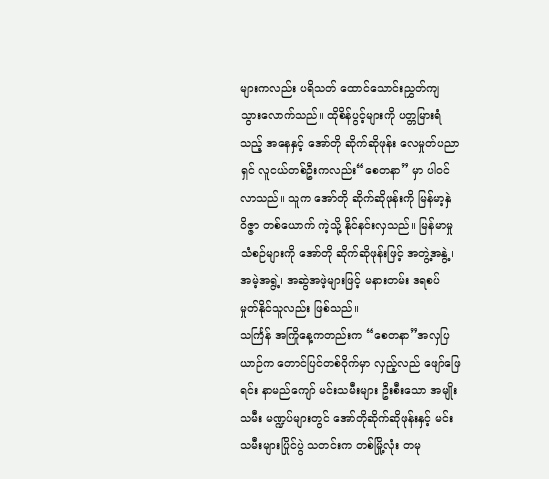များကလည်း ပရိသတ် ထောင်သောင်းညွှတ်ကျ သွားလောက်သည်။ ထိုစိန်ပွင့်များကို ပတ္တမြားရံသည့် အနေနှင့် အော်တို ဆိုက်ဆိုဖုန်း လေမှုတ်ပညာရှင် လူငယ်တစ်ဦးကလည်း“စေတနာ” မှာ ပါဝင်လာသည်။ သူက အော်တို ဆိုက်ဆိုဖုန်းကို မြန်မာ့နှဲဝိဇ္ဇာ တစ်ယောက် ကဲ့သို့ နိုင်နင်းလှသည်။ မြန်မာမှုသံစဉ်များကို အော်တို ဆိုက်ဆိုဖုန်းဖြင့် အတွဲ့အနွဲ့၊ အမဲ့အရွဲ့၊ အဆွဲအဖဲ့များဖြင့် မနားတမ်း ဒရစပ် မှုတ်နိုင်သူလည်း ဖြစ်သည်။
သင်္ကြန် အကြိုနေ့ကတည်းက “စေတနာ”အလှပြယာဉ်က တောင်ပြင်တစ်ဝိုက်မှာ လှည့်လည် ဖျော်ဖြေရင်း နာမည်ကျော် မင်းသမီးများ ဦးစီးသော အမျိုးသမီး မဏ္ဍပ်များတွင် အော်တိုဆိုက်ဆိုဖုန်းနှင့် မင်းသမီးများပြိုင်ပွဲ သတင်းက တစ်မြို့လုံး တမု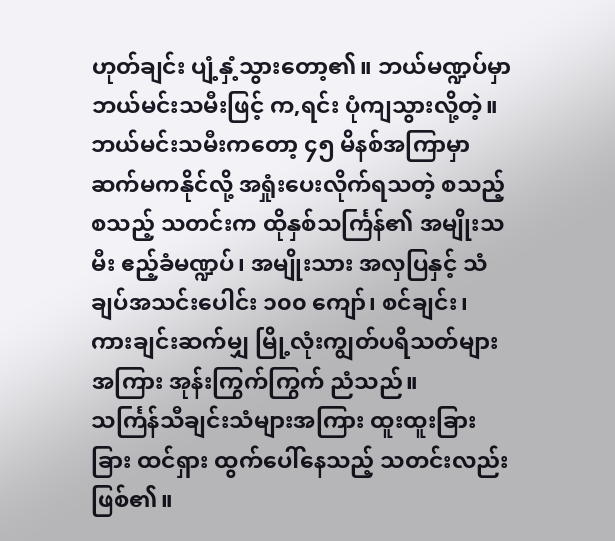ဟုတ်ချင်း ပျံ့နှံ့သွားတော့၏။ ဘယ်မဏ္ဍပ်မှာ ဘယ်မင်းသမီးဖြင့် က,ရင်း ပုံကျသွားလို့တဲ့။ ဘယ်မင်းသမီးကတော့ ၄၅ မိနစ်အကြာမှာ ဆက်မကနိုင်လို့ အရှုံးပေးလိုက်ရသတဲ့ စသည့် စသည့် သတင်းက ထိုနှစ်သင်္ကြန်၏ အမျိုးသမီး ဧည့်ခံမဏ္ဍပ်၊ အမျိုးသား အလှပြနှင့် သံချပ်အသင်းပေါင်း ၁၀၀ ကျော်၊ စင်ချင်း၊ ကားချင်းဆက်မျှ မြို့လုံးကျွတ်ပရိသတ်များ အကြား အုန်းကြွက်ကြွက် ညံသည်။
သင်္ကြန်သီချင်းသံများအကြား ထူးထူးခြားခြား ထင်ရှား ထွက်ပေါ်နေသည့် သတင်းလည်း ဖြစ်၏။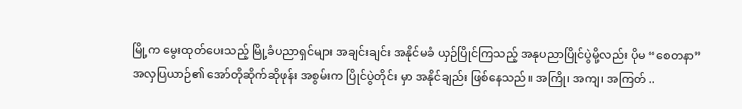မြို့က မွေးထုတ်ပေးသည့် မြို့ခံပညာရှင်များ အချင်းချင်း အနိုင်မခံ ယှဉ်ပြိုင်ကြသည့် အနုပညာပြိုင်ပွဲမို့လည်း ပိုမ “စေတနာ” အလှပြယာဉ်၏ အော်တိုဆိုက်ဆိုဖုန်း အစွမ်းက ပြိုင်ပွဲတိုင်း မှာ အနိုင်ချည်း ဖြစ်နေသည်။ အကြို၊ အကျ၊ အကြတ် ..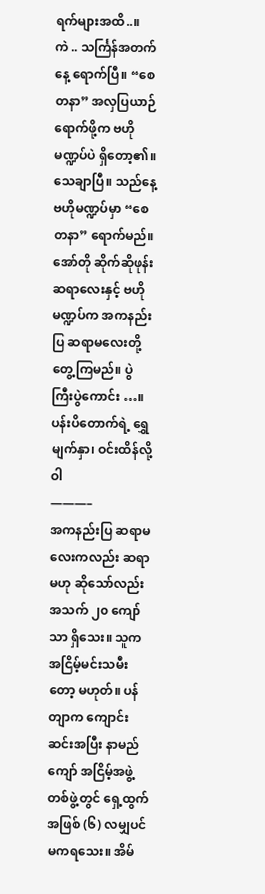ရက်များအထိ..။
ကဲ .. သင်္ကြန်အတက်နေ့ ရောက်ပြီ။ “စေတနာ” အလှပြယာဉ် ရောက်ဖို့က ဗဟိုမဏ္ဍပ်ပဲ ရှိတော့၏။ သေချာပြီ။ သည်နေ့ ဗဟိုမဏ္ဍပ်မှာ “စေတနာ” ရောက်မည်။ အော်တို ဆိုက်ဆိုဖုန်း ဆရာလေးနှင့် ဗဟိုမဏ္ဍပ်က အကနည်းပြ ဆရာမလေးတို့ တွေ့ကြမည်။ ပွဲကြီးပွဲကောင်း …။
ပန်းပိတောက်ရဲ့ ရွှေမျက်နှာ၊ ဝင်းထိန်လို့ဝါ
———–
အကနည်းပြ ဆရာမလေးကလည်း ဆရာမဟု ဆိုသော်လည်း အသက် ၂၀ ကျော်သာ ရှိသေး။ သူက အငြိမ့်မင်းသမီးတော့ မဟုတ်။ ပန်တျာက ကျောင်းဆင်းအပြီး နာမည်ကျော် အငြိမ့်အဖွဲ့တစ်ဖွဲ့တွင် ရှေ့ထွက်အဖြစ် (၆) လမျှပင် မကရသေး။ အိမ်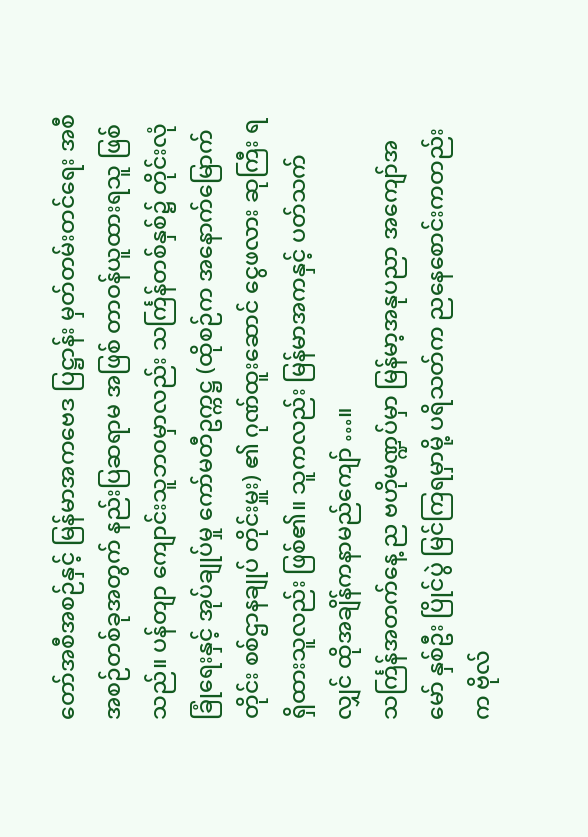တော်အစီအစဉ်နှင့် မြန်မာအကဗေဒ ပြဋ္ဌာန်း မှတ်တမ်းတင်ရေး အစီအစဉ်တစ်ခုအတွက် နည်းပြဆရာမ အဖြစ် တာဝန်ယူထားရသူ ဖြစ်သည်။ ပန်တျာ ကျောင်းသူဘဝမှာလည်း သင်္ကြန်တစ်နှစ်၌ တိုင်းလုံခြုံရေးနှင့် အုပ်ချုပ်မှု ကော်မတီဥက္ကဋ္ဌ (ထိုစဉ်က အနောက်မြောက်တိုင်း စစ်ဌာနချုပ် တိုင်းမှူး) ၏ ဂုဏ်ထူးဆောင် ငွေဖလား ဆုကြီး ရရှိထားသူလည်း ဖြစ်၏။ သူကလည်း မြန်မာအကနှင့် ပတ်သက်လျှင် ထိုအချိန်ကနာမည်ကျော် …။
သင်္ကြန်အတက်နေ့ ည ဗဟိုမဏ္ဍပ်မှာ မြန်မာ့အနုပညာ အကျော်အမော် နှစ်ဦး ပြိုင်ပွဲ မြင်ကြရမှာမို့ ပရိသတ်က ညနေစောင်းကတည်းက ဗိုလ်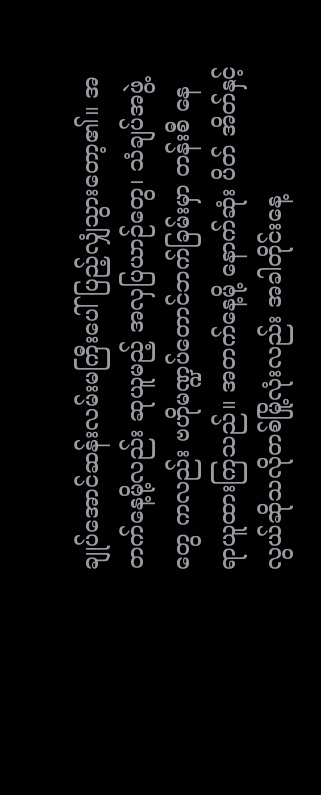ချုပ်အောင်ဆန်းလမ်းမကြီးပေါ် ပြည့်လျှံသွားတော့၏။ အတက်နေ့မို့လည်း ဆုယူမည့် အလှပြယာဉ်တွေ၊ သံချပ်အဖွဲ့တွေ ကလည်း ဗဟိုမဏ္ဍပ်တောင်ဘက်ခြမ်းမှာ တန်းစီ နေရာယူထားကြသည်။ အတက်နေ့မို့ နောက်ဆုံး ပိတ် အိတ်နှင့်လွယ်ဆိုသလိုတစ်မြို့လုံးလည်း အခါတိုင်းနေ့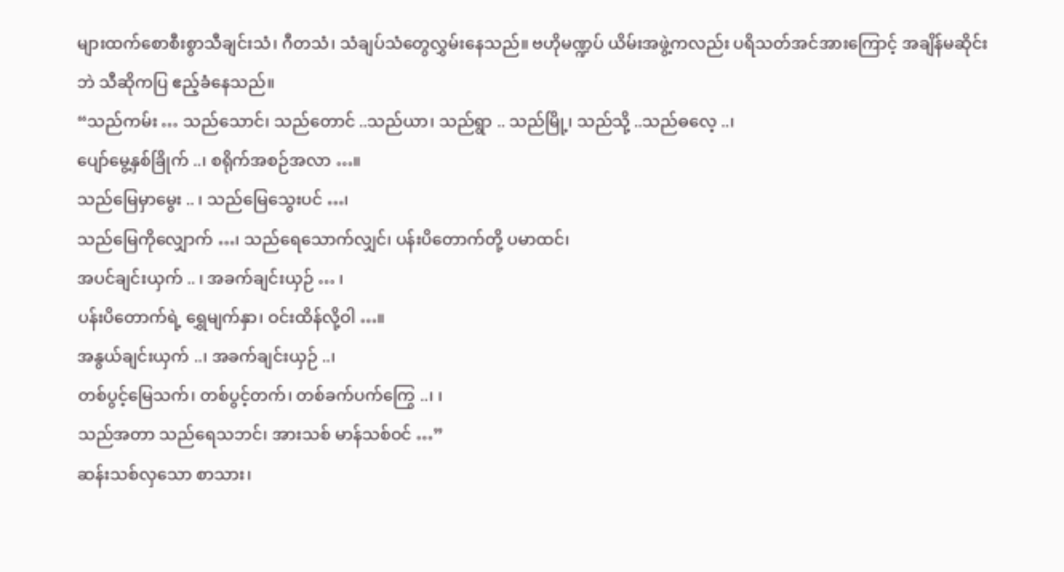များထက်စောစီးစွာသီချင်းသံ၊ ဂီတသံ၊ သံချပ်သံတွေလွှမ်းနေသည်။ ဗဟိုမဏ္ဍပ် ယိမ်းအဖွဲ့ကလည်း ပရိသတ်အင်အားကြောင့် အချိန်မဆိုင်းဘဲ သီဆိုကပြ ဧည့်ခံနေသည်။
“သည်ကမ်း … သည်သောင်၊ သည်တောင် ..သည်ယာ၊ သည်ရွာ .. သည်မြို့၊ သည်သို့ ..သည်ဓလေ့ ..၊
ပျော်မွေ့နှစ်ခြိုက် ..၊ စရိုက်အစဉ်အလာ …။
သည်မြေမှာမွေး .. ၊ သည်မြေသွေးပင် …၊
သည်မြေကိုလျှောက် …၊ သည်ရေသောက်လျှင်၊ ပန်းပိတောက်တို့ ပမာထင်၊
အပင်ချင်းယှက် .. ၊ အခက်ချင်းယှဉ် … ၊
ပန်းပိတောက်ရဲ့ ရွှေမျက်နှာ၊ ဝင်းထိန်လို့ဝါ …။
အနွယ်ချင်းယှက် ..၊ အခက်ချင်းယှဉ် ..၊
တစ်ပွင့်မြေသက်၊ တစ်ပွင့်တက်၊ တစ်ခက်ပက်ကြွေ ..၊ ၊
သည်အတာ သည်ရေသဘင်၊ အားသစ် မာန်သစ်ဝင် …”
ဆန်းသစ်လှသော စာသား၊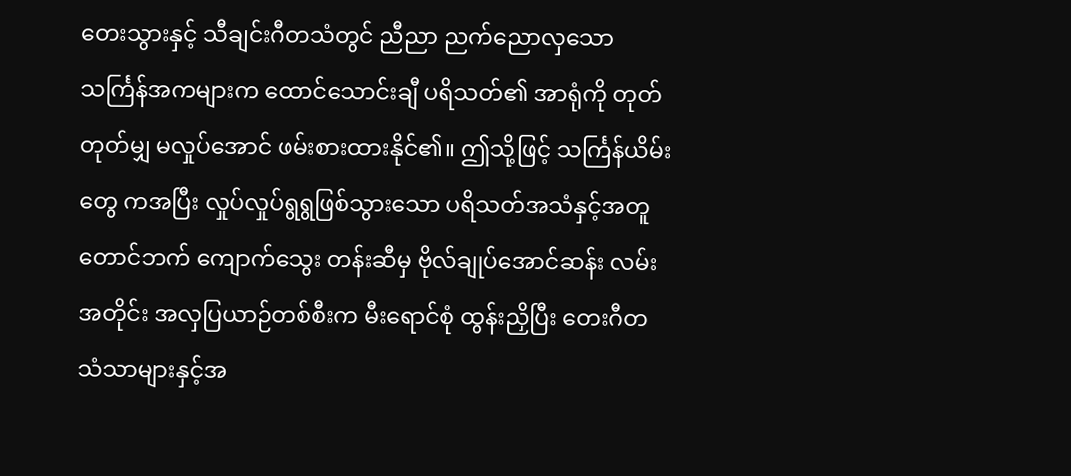တေးသွားနှင့် သီချင်းဂီတသံတွင် ညီညာ ညက်ညောလှသော သင်္ကြန်အကများက ထောင်သောင်းချီ ပရိသတ်၏ အာရုံကို တုတ်တုတ်မျှ မလှုပ်အောင် ဖမ်းစားထားနိုင်၏။ ဤသို့ဖြင့် သင်္ကြန်ယိမ်းတွေ ကအပြီး လှုပ်လှုပ်ရွရွဖြစ်သွားသော ပရိသတ်အသံနှင့်အတူ တောင်ဘက် ကျောက်သွေး တန်းဆီမှ ဗိုလ်ချုပ်အောင်ဆန်း လမ်းအတိုင်း အလှပြယာဉ်တစ်စီးက မီးရောင်စုံ ထွန်းညှိပြီး တေးဂီတ သံသာများနှင့်အ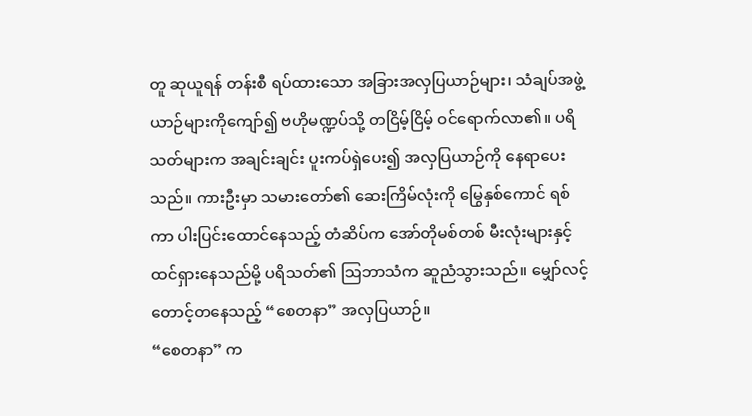တူ ဆုယူရန် တန်းစီ ရပ်ထားသော အခြားအလှပြယာဉ်များ၊ သံချပ်အဖွဲ့ ယာဉ်များကိုကျော်၍ ဗဟိုမဏ္ဍပ်သို့ တငြိမ့်ငြိမ့် ဝင်ရောက်လာ၏။ ပရိသတ်များက အချင်းချင်း ပူးကပ်ရှဲပေး၍ အလှပြယာဉ်ကို နေရာပေးသည်။ ကားဦးမှာ သမားတော်၏ ဆေးကြိမ်လုံးကို မြွေနှစ်ကောင် ရစ်ကာ ပါးပြင်းထောင်နေသည့် တံဆိပ်က အော်တိုမစ်တစ် မီးလုံးများနှင့် ထင်ရှားနေသည်မို့ ပရိသတ်၏ သြဘာသံက ဆူညံသွားသည်။ မျှော်လင့် တောင့်တနေသည့် “စေတနာ” အလှပြယာဉ်။
“စေတနာ” က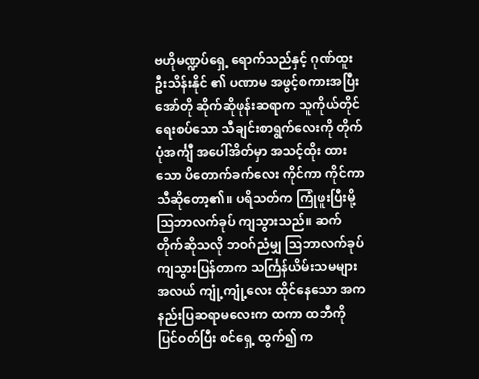ဗဟိုမဏ္ဍပ်ရှေ့ ရောက်သည်နှင့် ဂုဏ်ထူးဦးသိန်းနိုင် ၏ ပဏာမ အဖွင့်စကားအပြီး အော်တို ဆိုက်ဆိုဖုန်းဆရာက သူကိုယ်တိုင် ရေးစပ်သော သီချင်းစာရွက်လေးကို တိုက်ပုံအင်္ကျီ အပေါ်အိတ်မှာ အသင့်ထိုး ထားသော ပိတောက်ခက်လေး ကိုင်ကာ ကိုင်ကာ သီဆိုတော့၏။ ပရိသတ်က ကြုံဖူးပြီးမို့ သြဘာလက်ခုပ် ကျသွားသည်။ ဆက်တိုက်ဆိုသလို ဘဝဂ်ညံမျှ သြဘာလက်ခုပ် ကျသွားပြန်တာက သင်္ကြန်ယိမ်းသမများ အလယ် ကျုံ့ကျုံ့လေး ထိုင်နေသော အကနည်းပြဆရာမလေးက ထကာ ထဘီကို ပြင်ဝတ်ပြီး စင်ရှေ့ ထွက်၍ က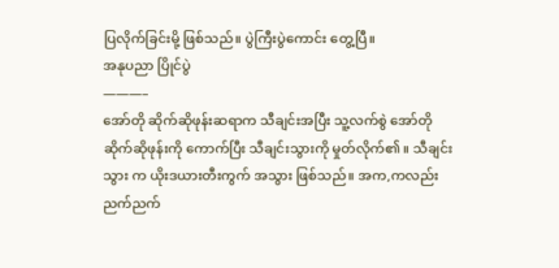ပြလိုက်ခြင်းမို့ ဖြစ်သည်။ ပွဲကြီးပွဲကောင်း တွေ့ပြီ။
အနုပညာ ပြိုင်ပွဲ
———–
အော်တို ဆိုက်ဆိုဖုန်းဆရာက သီချင်းအပြီး သူ့လက်စွဲ အော်တို ဆိုက်ဆိုဖုန်းကို ကောက်ပြီး သီချင်းသွားကို မှုတ်လိုက်၏။ သီချင်းသွား က ယိုးဒယားတီးကွက် အသွား ဖြစ်သည်။ အက,ကလည်း ညက်ညက်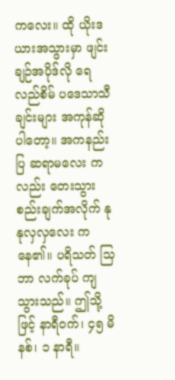ကလေး။ ထို ယိုးဒယားအသွားမှာ ဖျင်းချဉ်အပိုဒ်လို ရေလည်စိမ် ပဒေသာသီချင်းများ အကုန်ဆိုပါတော့။ အကနည်းပြ ဆရာမလေး ကလည်း တေးသွား စည်းချက်အလိုက် နုနုလှလှလေး ကနေ၏။ ပရိသတ် သြဘာ လက်ခုပ် ကျသွားသည်။ ဤသို့ဖြင့် နာရီဝက်၊ ၄၅ မိနစ်၊ ၁ နာရီ။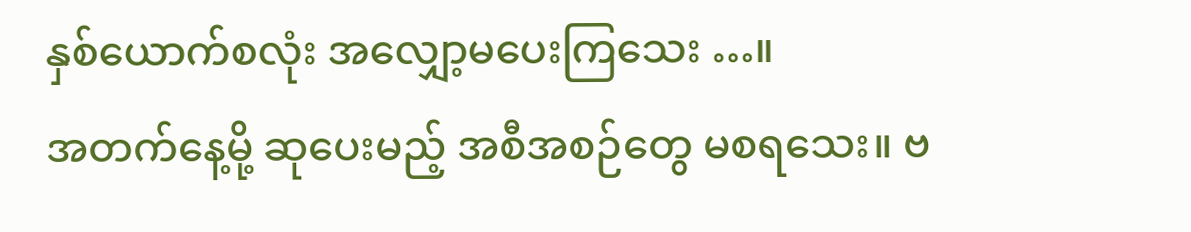နှစ်ယောက်စလုံး အလျှော့မပေးကြသေး …။
အတက်နေ့မို့ ဆုပေးမည့် အစီအစဉ်တွေ မစရသေး။ ဗ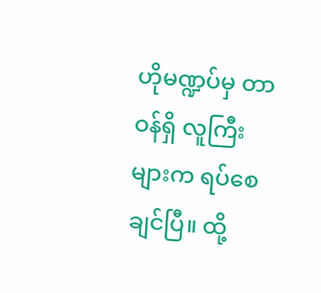ဟိုမဏ္ဍပ်မှ တာဝန်ရှိ လူကြီးများက ရပ်စေချင်ပြီ။ ထို့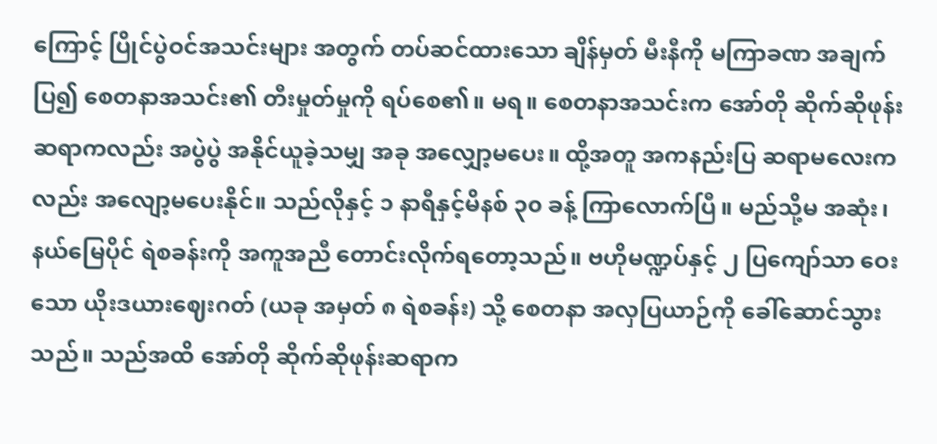ကြောင့် ပြိုင်ပွဲဝင်အသင်းများ အတွက် တပ်ဆင်ထားသော ချိန်မှတ် မီးနီကို မကြာခဏ အချက်ပြ၍ စေတနာအသင်း၏ တီးမှုတ်မှုကို ရပ်စေ၏။ မရ။ စေတနာအသင်းက အော်တို ဆိုက်ဆိုဖုန်းဆရာကလည်း အပွဲပွဲ အနိုင်ယူခဲ့သမျှ အခု အလျှော့မပေး။ ထို့အတူ အကနည်းပြ ဆရာမလေးကလည်း အလျော့မပေးနိုင်။ သည်လိုနှင့် ၁ နာရီနှင့်မိနစ် ၃၀ ခန့် ကြာလောက်ပြီ။ မည်သို့မ အဆုံး၊ နယ်မြေပိုင် ရဲစခန်းကို အကူအညီ တောင်းလိုက်ရတော့သည်။ ဗဟိုမဏ္ဍပ်နှင့် ၂ ပြကျော်သာ ဝေးသော ယိုးဒယားဈေးဂတ် (ယခု အမှတ် ၈ ရဲစခန်း) သို့ စေတနာ အလှပြယာဉ်ကို ခေါ်ဆောင်သွားသည်။ သည်အထိ အော်တို ဆိုက်ဆိုဖုန်းဆရာက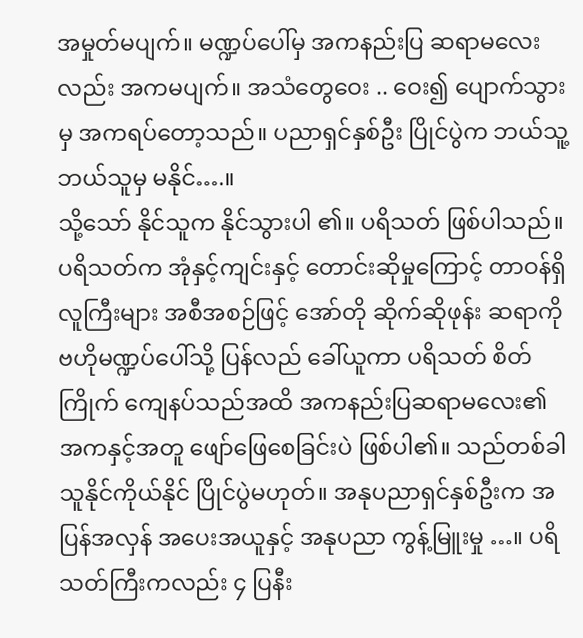အမှုတ်မပျက်။ မဏ္ဍပ်ပေါ်မှ အကနည်းပြ ဆရာမလေးလည်း အကမပျက်။ အသံတွေဝေး .. ဝေး၍ ပျောက်သွားမှ အကရပ်တော့သည်။ ပညာရှင်နှစ်ဦး ပြိုင်ပွဲက ဘယ်သူ့ဘယ်သူမှ မနိုင်….။
သို့သော် နိုင်သူက နိုင်သွားပါ ၏။ ပရိသတ် ဖြစ်ပါသည်။ ပရိသတ်က အုံနှင့်ကျင်းနှင့် တောင်းဆိုမှုကြောင့် တာဝန်ရှိ လူကြီးများ အစီအစဉ်ဖြင့် အော်တို ဆိုက်ဆိုဖုန်း ဆရာကို ဗဟိုမဏ္ဍပ်ပေါ်သို့ ပြန်လည် ခေါ်ယူကာ ပရိသတ် စိတ်ကြိုက် ကျေနပ်သည်အထိ အကနည်းပြဆရာမလေး၏ အကနှင့်အတူ ဖျော်ဖြေစေခြင်းပဲ ဖြစ်ပါ၏။ သည်တစ်ခါ သူနိုင်ကိုယ်နိုင် ပြိုင်ပွဲမဟုတ်။ အနုပညာရှင်နှစ်ဦးက အပြန်အလှန် အပေးအယူနှင့် အနုပညာ ကွန့်မြူးမှု …။ ပရိသတ်ကြီးကလည်း ၄ ပြနီး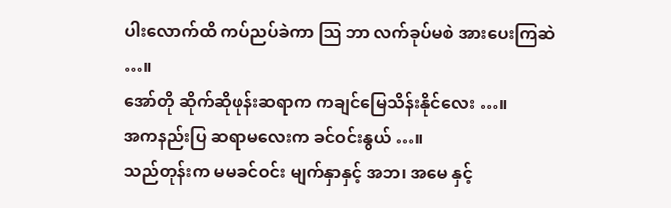ပါးလောက်ထိ ကပ်ညပ်ခဲကာ သြ ဘာ လက်ခုပ်မစဲ အားပေးကြဆဲ …။
အော်တို ဆိုက်ဆိုဖုန်းဆရာက ကချင်မြေသိန်းနိုင်လေး …။
အကနည်းပြ ဆရာမလေးက ခင်ဝင်းနွယ် …။
သည်တုန်းက မမခင်ဝင်း မျက်နှာနှင့် အဘ၊ အမေ နှင့်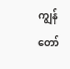ကျွန်တော်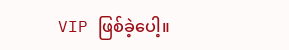VIP ဖြစ်ခဲ့ပေါ့။